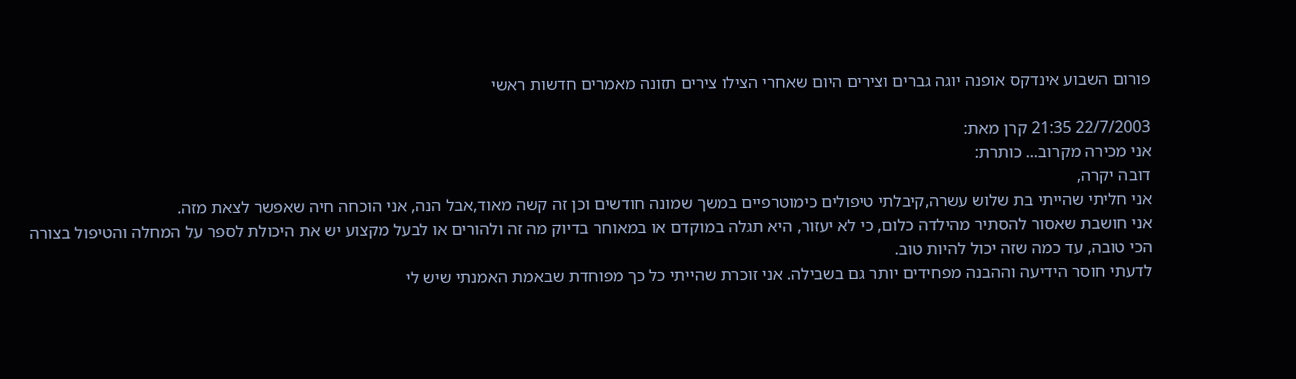פורום השבוע אינדקס אופנה יוגה גברים וצירים היום שאחרי הצילו צירים תזונה מאמרים חדשות ראשי

22/7/2003 21:35 קרן מאת:
אני מכירה מקרוב... כותרת:
דובה יקרה,
אני חליתי שהייתי בת שלוש עשרה,קיבלתי טיפולים כימוטרפיים במשך שמונה חודשים וכן זה קשה מאוד,אבל הנה, אני הוכחה חיה שאפשר לצאת מזה.
אני חושבת שאסור להסתיר מהילדה כלום, כי לא יעזור, היא תגלה במוקדם או במאוחר בדיוק מה זה ולהורים או לבעל מקצוע יש את היכולת לספר על המחלה והטיפול בצורה הכי טובה, עד כמה שזה יכול להיות טוב.
לדעתי חוסר הידיעה וההבנה מפחידים יותר גם בשבילה. אני זוכרת שהייתי כל כך מפוחדת שבאמת האמנתי שיש לי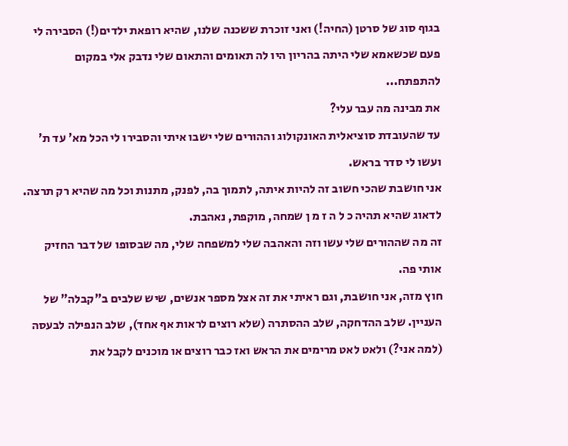בגוף סוג של סרטן (החיה!) ואני זוכרת ששכנה שלנו, שהיא רופאת ילדים(!) הסבירה לי פעם שכשאמא שלי היתה בהריון היו לה תאומים והתאום שלי נדבק אלי במקום להתפתח...
את מבינה מה עבר עלי?
עד שהעובדת סוציאלית האונקולוג וההורים שלי ישבו איתי והסבירו לי הכל מא' עד ת' ועשו לי סדר בראש.
אני חושבת שהכי חשוב זה להיות איתה, לתמוך בה, לפנק, מתנות וכל מה שהיא רק תרצה. לדאוג שהיא תהיה כ ל ה ז מ ן שמחה, מוקפת, נאהבת.
זה מה שההורים שלי עשו וזה והאהבה שלי למשפחה שלי, מה שבסופו של דבר החזיק אותי פה.
חוץ מזה, אני חושבת, וגם ראיתי את זה אצל מספר אנשים, שיש שלבים ב"קבלה" של העניין. שלב ההדחקה, שלב ההסתרה (שלא רוצים לראות אף אחד), שלב הנפילה לבעסה (למה אני?) ולאט לאט מרימים את הראש ואז כבר רוצים או מוכנים לקבל את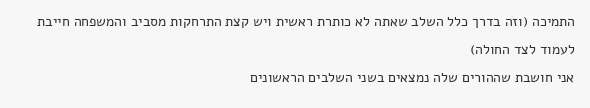התמיכה (וזה בדרך כלל השלב שאתה לא כותרת ראשית ויש קצת התרחקות מסביב והמשפחה חייבת לעמוד לצד החולה)
אני חושבת שההורים שלה נמצאים בשני השלבים הראשונים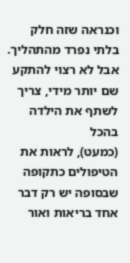וכנראה שזה חלק בלתי נפרד מהתהליך. אבל לא רצוי להתקע שם יותר מידי, צריך לשתף את הילדה בהכל
(כמעט), לראות את הטיפולים כתקופה שבסופה יש רק דבר אחד בריאות ואור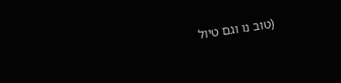(טוב נו וגם טיול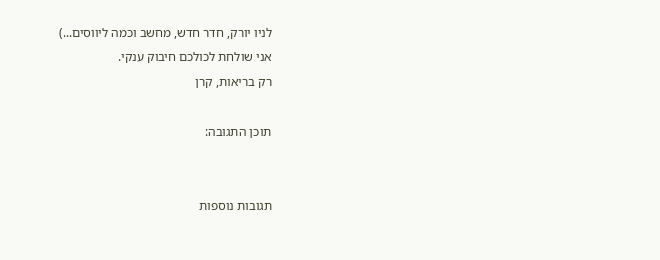לניו יורק, חדר חדש, מחשב וכמה ליווסים...)
אני שולחת לכולכם חיבוק ענקי.
רק בריאות, קרן

תוכן התגובה:


תגובות נוספות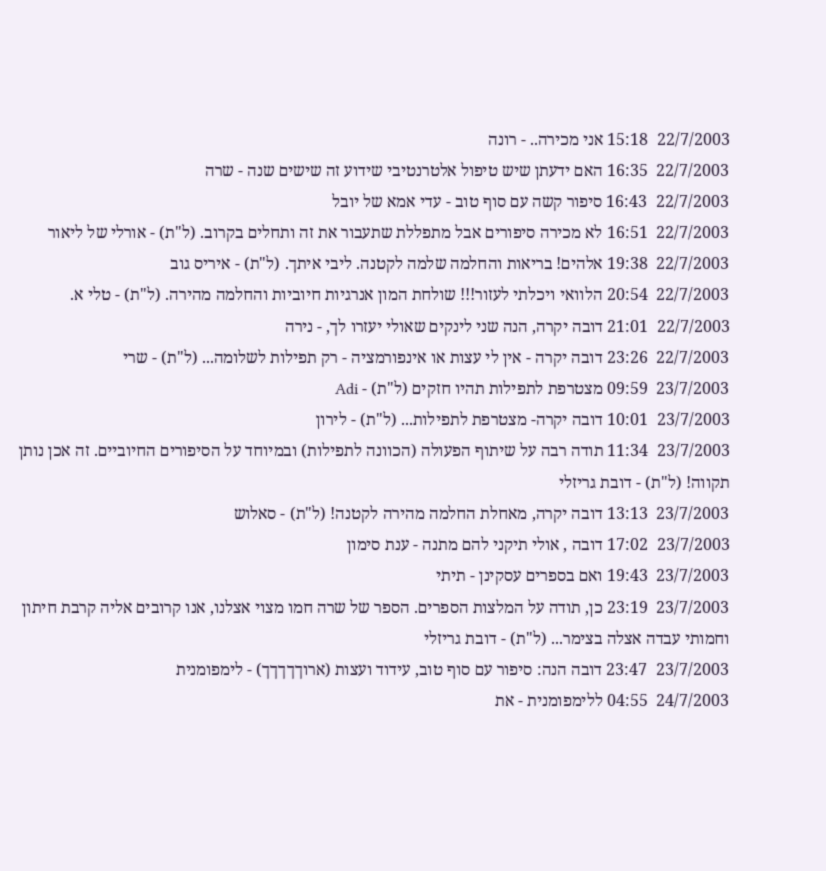22/7/2003  15:18 אני מכירה.. - רונה
22/7/2003  16:35 האם ידעתן שיש טיפול אלטרנטיבי שידוע זה שישים שנה - שרה
22/7/2003  16:43 סיפור קשה עם סוף טוב - עדי אמא של יובל
22/7/2003  16:51 לא מכירה סיפורים אבל מתפללת שתעבור את זה ותחלים בקרוב. (ל"ת) - אורלי של ליאור
22/7/2003  19:38 אלהים! בריאות והחלמה שלמה לקטנה. ליבי איתך. (ל"ת) - איריס גוב
22/7/2003  20:54 הלוואי ויכלתי לעזור!!! שולחת המון אנרגיות חיוביות והחלמה מהירה. (ל"ת) - טלי א.
22/7/2003  21:01 דובה יקרה, הנה שני לינקים שאולי יעזרו לך, - נירה
22/7/2003  23:26 דובה יקרה - אין לי עצות או אינפורמציה - רק תפילות לשלומה... (ל"ת) - שרי
23/7/2003  09:59 מצטרפת לתפילות תהיו חזקים (ל"ת) - Adi
23/7/2003  10:01 דובה יקרה- מצטרפת לתפילות... (ל"ת) - לירון
23/7/2003  11:34 תודה רבה על שיתוף הפעולה (הכוונה לתפילות) ובמיוחד על הסיפורים החיוביים. זה אכן נותן תקווה! (ל"ת) - דובת גריזלי
23/7/2003  13:13 דובה יקרה, מאחלת החלמה מהירה לקטנה! (ל"ת) - סאלוש
23/7/2003  17:02 דובה , אולי תיקני להם מתנה - ענת סימון
23/7/2003  19:43 ואם בספרים עסקינן - תיתי
23/7/2003  23:19 כן, תודה על המלצות הספרים. הספר של שרה חמו מצוי אצלנו, אנו קרובים אליה קרבת חיתון וחמותי עבדה אצלה בצימר... (ל"ת) - דובת גריזלי
23/7/2003  23:47 דובה הנה: סיפור עם סוף טוב, עידוד ועצות (ארוךךךךך) - לימפומנית
24/7/2003  04:55 ללימפומנית - את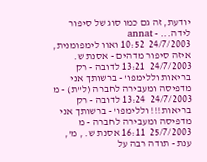יודעת, זה גם כמו סוג של סיפור לידה... - annat
24/7/2003  10:52 ואוו לימפומנית, איזה סיפור מדהים - אסנת ש.
24/7/2003  13:21 לדובה - רק בריאות וללימפו' - ברשותך אני מדפיסה ומעבירה לחברה (ל"ת) - מ
24/7/2003  13:24 לדובה - רק בריאות!!! וללימפו' - ברשותך אני מדפיסה ומעבירה לחברה - מ
25/7/2003  16:11 אסנת ש. , מ', ענת - תודה רבה על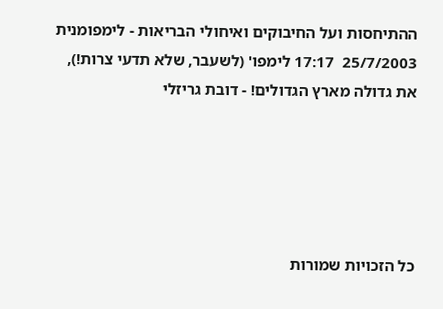ההתיחסות ועל החיבוקים ואיחולי הבריאות - לימפומנית
25/7/2003  17:17 לימפו' (לשעבר, שלא תדעי צרות!), את גדולה מארץ הגדולים! - דובת גריזלי





כל הזכויות שמורות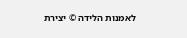לאמנות הלידה © יצירת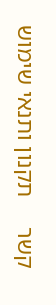קשר     תקנון ותנאי שימוש